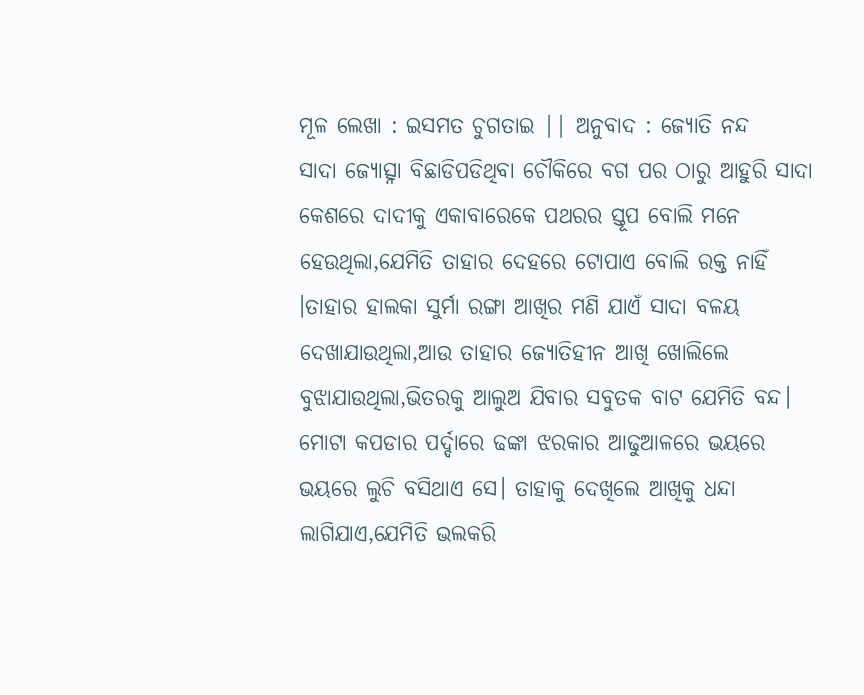ମୂଳ ଲେଖା : ଇସମତ ଚୁଗତାଇ || ଅନୁବାଦ : ଜ୍ୟୋତି ନନ୍ଦ
ସାଦା ଜ୍ୟୋତ୍ସ୍ନା ବିଛାଡିପଡିଥିବା ଚୌକିରେ ବଗ ପର ଠାରୁ ଆହୁରି ସାଦା କେଶରେ ଦାଦୀକୁ ଏକାବାରେକେ ପଥରର ସ୍ତୂପ ବୋଲି ମନେ ହେଉଥିଲା,ଯେମିତି ତାହାର ଦେହରେ ଟୋପାଏ ବୋଲି ରକ୍ତ ନାହିଁ ।ତାହାର ହାଲକା ସୁର୍ମା ରଙ୍ଗା ଆଖିର ମଣି ଯାଏଁ ସାଦା ବଳୟ ଦେଖାଯାଉଥିଲା,ଆଉ ତାହାର ଜ୍ୟୋତିହୀନ ଆଖି ଖୋଲିଲେ ବୁଝାଯାଉଥିଲା,ଭିତରକୁ ଆଲୁଅ ଯିବାର ସବୁତକ ବାଟ ଯେମିତି ବନ୍ଦ। ମୋଟା କପଡାର ପର୍ଦ୍ଦାରେ ଢଙ୍କା ଝରକାର ଆଢୁଆଳରେ ଭୟରେ ଭୟରେ ଲୁଚି ବସିଥାଏ ସେ। ତାହାକୁ ଦେଖିଲେ ଆଖିକୁ ଧନ୍ଦା ଲାଗିଯାଏ,ଯେମିତି ଭଲକରି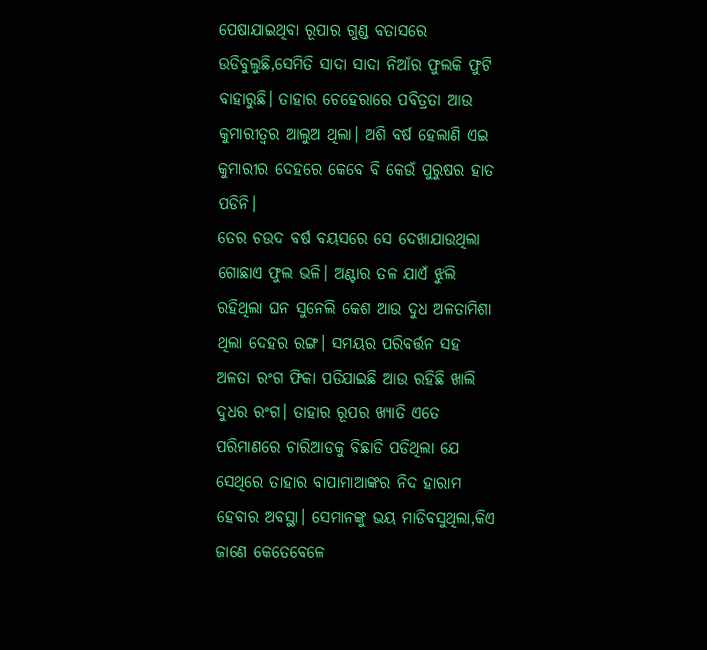ପେଷାଯାଇଥିବା ରୂପାର ଗୁଣ୍ଡ ବତାସରେ ଉଡିବୁଲୁଛି,ସେମିତି ସାଦା ସାଦା ନିଆଁର ଫୁଲକି ଫୁଟି ବାହାରୁଛି। ତାହାର ଚେହେରାରେ ପବିତ୍ରତା ଆଉ କୁମାରୀତ୍ୱର ଆଲୁଅ ଥିଲା। ଅଶି ବର୍ଷ ହେଲାଣି ଏଇ କୁମାରୀର ଦେହରେ କେବେ ବି କେଉଁ ପୁରୁଷର ହାତ ପଡିନି।
ତେର ଚଉଦ ବର୍ଷ ବୟସରେ ସେ ଦେଖାଯାଉଥିଲା ଗୋଛାଏ ଫୁଲ ଭଳି। ଅଣ୍ଟାର ତଳ ଯାଏଁ ଝୁଲି ରହିଥିଲା ଘନ ସୁନେଲି କେଶ ଆଉ ଦୁଧ ଅଳତାମିଶା ଥିଲା ଦେହର ରଙ୍ଗ। ସମୟର ପରିବର୍ତ୍ତନ ସହ ଅଳତା ରଂଗ ଫିକା ପଡିଯାଇଛି ଆଉ ରହିଛି ଖାଲି ଦୁଧର ରଂଗ। ତାହାର ରୂପର ଖ୍ୟାତି ଏତେ ପରିମାଣରେ ଚାରିଆଡକୁ ବିଛାଡି ପଡିଥିଲା ଯେ ସେଥିରେ ତାହାର ବାପାମାଆଙ୍କର ନିଦ ହାରାମ ହେବାର ଅବସ୍ଥା। ସେମାନଙ୍କୁ ଭୟ ମାଡିବସୁଥିଲା,କିଏ ଜାଣେ କେତେବେଳେ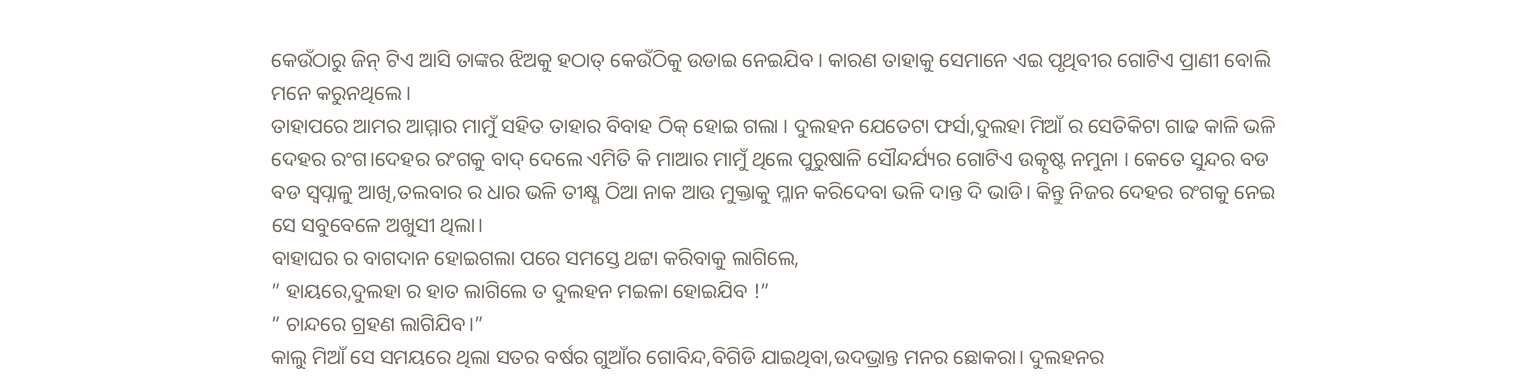କେଉଁଠାରୁ ଜିନ୍ ଟିଏ ଆସି ତାଙ୍କର ଝିଅକୁ ହଠାତ୍ କେଉଁଠିକୁ ଉଡାଇ ନେଇଯିବ । କାରଣ ତାହାକୁ ସେମାନେ ଏଇ ପୃଥିବୀର ଗୋଟିଏ ପ୍ରାଣୀ ବୋଲି ମନେ କରୁନଥିଲେ ।
ତାହାପରେ ଆମର ଆମ୍ମାର ମାମୁଁ ସହିତ ତାହାର ବିବାହ ଠିକ୍ ହୋଇ ଗଲା । ଦୁଲହନ ଯେତେଟା ଫର୍ସା,ଦୁଲହା ମିଆଁ ର ସେତିକିଟା ଗାଢ କାଳି ଭଳି ଦେହର ରଂଗ।ଦେହର ରଂଗକୁ ବାଦ୍ ଦେଲେ ଏମିତି କି ମାଆର ମାମୁଁ ଥିଲେ ପୁରୁଷାଳି ସୌନ୍ଦର୍ଯ୍ୟର ଗୋଟିଏ ଉତ୍କୃଷ୍ଟ ନମୁନା । କେତେ ସୁନ୍ଦର ବଡ ବଡ ସ୍ୱପ୍ନାଳୁ ଆଖି,ତଲବାର ର ଧାର ଭଳି ତୀକ୍ଷ୍ଣ ଠିଆ ନାକ ଆଉ ମୁକ୍ତାକୁ ମ୍ଳାନ କରିଦେବା ଭଳି ଦାନ୍ତ ଦି ଭାଡି। କିନ୍ତୁ ନିଜର ଦେହର ରଂଗକୁ ନେଇ ସେ ସବୁବେଳେ ଅଖୁସୀ ଥିଲା।
ବାହାଘର ର ବାଗଦାନ ହୋଇଗଲା ପରେ ସମସ୍ତେ ଥଟ୍ଟା କରିବାକୁ ଲାଗିଲେ,
” ହାୟରେ,ଦୁଲହା ର ହାତ ଲାଗିଲେ ତ ଦୁଲହନ ମଇଳା ହୋଇଯିବ !”
” ଚାନ୍ଦରେ ଗ୍ରହଣ ଲାଗିଯିବ।”
କାଲୁ ମିଆଁ ସେ ସମୟରେ ଥିଲା ସତର ବର୍ଷର ଗୁଆଁର ଗୋବିନ୍ଦ,ବିଗିଡି ଯାଇଥିବା,ଉଦଭ୍ରାନ୍ତ ମନର ଛୋକରା। ଦୁଲହନର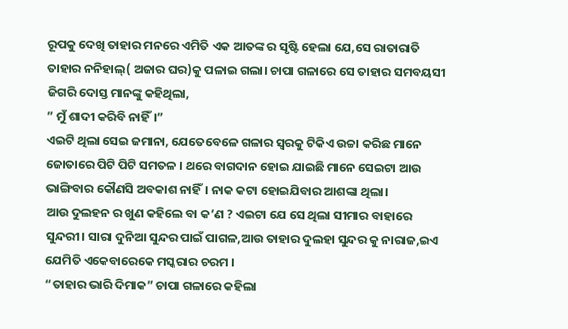ରୂପକୁ ଦେଖି ତାହାର ମନରେ ଏମିତି ଏକ ଆତଙ୍କ ର ସୃଷ୍ଟି ହେଲା ଯେ,ସେ ରାତାରାତି ତାହାର ନନିହାଲ୍( ଅଜାର ଘର)କୁ ପଳାଇ ଗଲା। ଚାପା ଗଳାରେ ସେ ତାହାର ସମବୟସୀ ଜିଗରି ଦୋସ୍ତ ମାନଙ୍କୁ କହିଥିଲା,
” ମୁଁ ଶାଦୀ କରିବି ନାହିଁ।”
ଏଇଟି ଥିଲା ସେଇ ଜମାନା, ଯେତେବେଳେ ଗଳାର ସ୍ୱରକୁ ଟିକିଏ ଉଚ୍ଚା କରିଛ ମାନେ ଜୋତାରେ ପିଟି ପିଟି ସମତଳ । ଥରେ ବାଗଦାନ ହୋଇ ଯାଇଛି ମାନେ ସେଇଟା ଆଉ ଭାଙ୍ଗିବାର କୌଣସି ଅବକାଶ ନାହିଁ। ନାକ କଟା ହୋଇଯିବାର ଆଶଙ୍କା ଥିଲା।
ଆଉ ଦୁଲହନ ର ଖୁଣ କହିଲେ ବା କ’ଣ ? ଏଇଟା ଯେ ସେ ଥିଲା ସୀମାର ବାହାରେ ସୁନ୍ଦରୀ। ସାରା ଦୁନିଆ ସୁନ୍ଦର ପାଇଁ ପାଗଳ,ଆଉ ତାହାର ଦୁଲହା ସୁନ୍ଦର କୁ ନାରାଜ,ଇଏ ଯେମିତି ଏକେବାରେକେ ମସ୍କରାର ଚରମ ।
“ତାହାର ଭାରି ଦିମାକ” ଚାପା ଗଳାରେ କହିଲା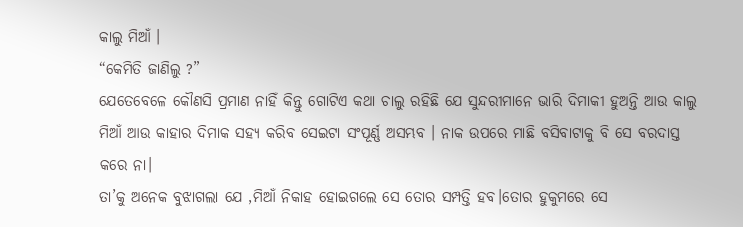କାଲୁ ମିଆଁ ।
“କେମିତି ଜାଣିଲୁ ?”
ଯେତେବେଳେ କୌଣସି ପ୍ରମାଣ ନାହିଁ କିନ୍ତୁ ଗୋଟିଏ କଥା ଚାଲୁ ରହିଛି ଯେ ସୁନ୍ଦରୀମାନେ ଭାରି ଦିମାକୀ ହୁଅନ୍ତି ଆଉ କାଲୁ ମିଆଁ ଆଉ କାହାର ଦିମାକ ସହ୍ୟ କରିବ ସେଇଟା ସଂପୂର୍ଣ୍ଣ ଅସମ୍ଭବ । ନାକ ଉପରେ ମାଛି ବସିବାଟାକୁ ବି ସେ ବରଦାସ୍ତ କରେ ନା।
ତା’କୁ ଅନେକ ବୁଝାଗଲା ଯେ ,ମିଆଁ ନିକାହ ହୋଇଗଲେ ସେ ତୋର ସମ୍ପତ୍ତି ହବ।ତୋର ହୁକୁମରେ ସେ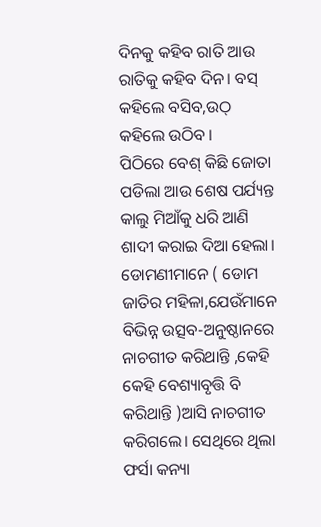ଦିନକୁ କହିବ ରାତି ଆଉ ରାତିକୁ କହିବ ଦିନ। ବସ୍ କହିଲେ ବସିବ,ଉଠ୍ କହିଲେ ଉଠିବ ।
ପିଠିରେ ବେଶ୍ କିଛି ଜୋତା ପଡିଲା ଆଉ ଶେଷ ପର୍ଯ୍ୟନ୍ତ କାଲୁ ମିଆଁକୁ ଧରି ଆଣି ଶାଦୀ କରାଇ ଦିଆ ହେଲା।
ଡୋମଣୀମାନେ ( ଡୋମ ଜାତିର ମହିଳା,ଯେଉଁମାନେ ବିଭିନ୍ନ ଉତ୍ସବ-ଅନୁଷ୍ଠାନରେ ନାଚଗୀତ କରିଥାନ୍ତି ,କେହି କେହି ବେଶ୍ୟାବୃତ୍ତି ବି କରିଥାନ୍ତି )ଆସି ନାଚଗୀତ କରିଗଲେ। ସେଥିରେ ଥିଲା ଫର୍ସା କନ୍ୟା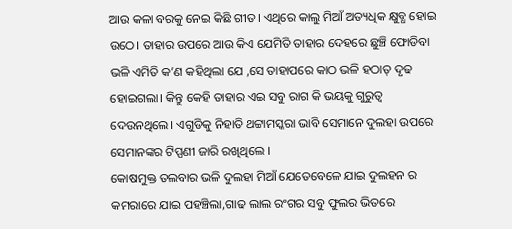ଆଉ କଳା ବରକୁ ନେଇ କିଛି ଗୀତ। ଏଥିରେ କାଲୁ ମିଆଁ ଅତ୍ୟଧିକ କ୍ଷୁବ୍ଧ ହୋଇ ଉଠେ। ତାହାର ଉପରେ ଆଉ କିଏ ଯେମିତି ତାହାର ଦେହରେ ଛୁଞ୍ଚି ଫୋଡିବା ଭଳି ଏମିତି କ’ଣ କହିଥିଲା ଯେ ,ସେ ତାହାପରେ କାଠ ଭଳି ହଠାତ୍ ଦୃଢ ହୋଇଗଲା। କିନ୍ତୁ କେହି ତାହାର ଏଇ ସବୁ ରାଗ କି ଭୟକୁ ଗୁରୁତ୍ୱ ଦେଉନଥିଲେ। ଏଗୁଡିକୁ ନିହାତି ଥଟ୍ଟାମସ୍କରା ଭାବି ସେମାନେ ଦୁଲହା ଉପରେ ସେମାନଙ୍କର ଟିପ୍ପଣୀ ଜାରି ରଖିଥିଲେ ।
କୋଷମୁକ୍ତ ତଲବାର ଭଳି ଦୁଲହା ମିଆଁ ଯେତେବେଳେ ଯାଇ ଦୁଲହନ ର କମରାରେ ଯାଇ ପହଞ୍ଚିଲା,ଗାଢ ଲାଲ ରଂଗର ସବୁ ଫୁଲର ଭିତରେ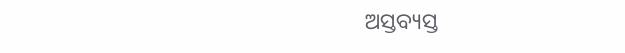ଅସ୍ତବ୍ୟସ୍ତ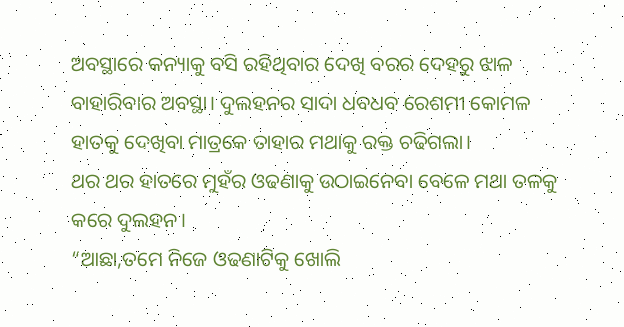ଅବସ୍ଥାରେ କନ୍ୟାକୁ ବସି ରହିଥିବାର ଦେଖି ବରର ଦେହରୁ ଝାଳ ବାହାରିବାର ଅବସ୍ଥା। ଦୁଲହନର ସାଦା ଧବଧବ ରେଶମୀ କୋମଳ ହାତକୁ ଦେଖିବା ମାତ୍ରକେ ତାହାର ମଥାକୁ ରକ୍ତ ଚଢିଗଲା।
ଥର ଥର ହାତରେ ମୁହଁର ଓଢଣାକୁ ଉଠାଇନେବା ବେଳେ ମଥା ତଳକୁ କରେ ଦୁଲହନ।
“ଆଛା,ତମେ ନିଜେ ଓଢଣାଟିକୁ ଖୋଲି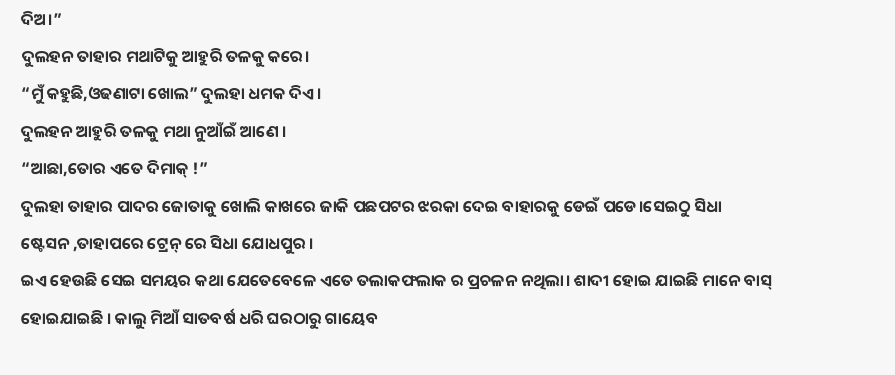ଦିଅ।”
ଦୁଲହନ ତାହାର ମଥାଟିକୁ ଆହୁରି ତଳକୁ କରେ।
“ମୁଁ କହୁଛି,ଓଢଣାଟା ଖୋଲ” ଦୁଲହା ଧମକ ଦିଏ।
ଦୁଲହନ ଆହୁରି ତଳକୁ ମଥା ନୁଆଁଇଁ ଆଣେ ।
“ଆଛା,ତୋର ଏତେ ଦିମାକ୍ !”
ଦୁଲହା ତାହାର ପାଦର ଜୋତାକୁ ଖୋଲି କାଖରେ ଜାକି ପଛପଟର ଝରକା ଦେଇ ବାହାରକୁ ଡେଇଁ ପଡେ।ସେଇଠୁ ସିଧା ଷ୍ଟେସନ ,ତାହାପରେ ଟ୍ରେନ୍ ରେ ସିଧା ଯୋଧପୁର ।
ଇଏ ହେଉଛି ସେଇ ସମୟର କଥା ଯେତେବେଳେ ଏତେ ତଲାକଫଲାକ ର ପ୍ରଚଳନ ନଥିଲା। ଶାଦୀ ହୋଇ ଯାଇଛି ମାନେ ବାସ୍ ହୋଇଯାଇଛି । କାଲୁ ମିଆଁ ସାତବର୍ଷ ଧରି ଘରଠାରୁ ଗାୟେବ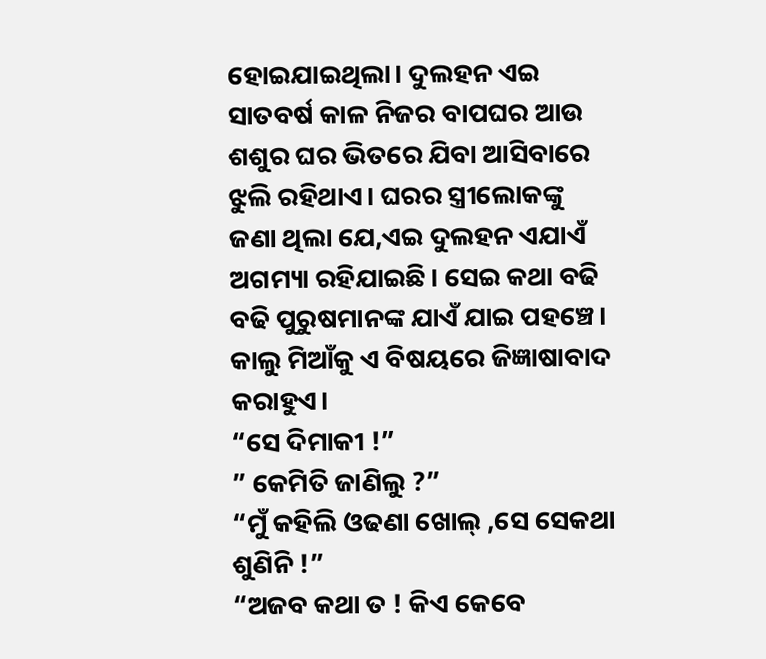ହୋଇଯାଇଥିଲା। ଦୁଲହନ ଏଇ ସାତବର୍ଷ କାଳ ନିଜର ବାପଘର ଆଉ ଶଶୁର ଘର ଭିତରେ ଯିବା ଆସିବାରେ ଝୁଲି ରହିଥାଏ। ଘରର ସ୍ତ୍ରୀଲୋକଙ୍କୁ ଜଣା ଥିଲା ଯେ,ଏଇ ଦୁଲହନ ଏଯାଏଁ ଅଗମ୍ୟା ରହିଯାଇଛି। ସେଇ କଥା ବଢି ବଢି ପୁରୁଷମାନଙ୍କ ଯାଏଁ ଯାଇ ପହଞ୍ଚେ। କାଲୁ ମିଆଁକୁ ଏ ବିଷୟରେ ଜିଜ୍ଞାଷାବାଦ କରାହୁଏ।
“ସେ ଦିମାକୀ !”
” କେମିତି ଜାଣିଲୁ ?”
“ମୁଁ କହିଲି ଓଢଣା ଖୋଲ୍ ,ସେ ସେକଥା ଶୁଣିନି !”
“ଅଜବ କଥା ତ ! କିଏ କେବେ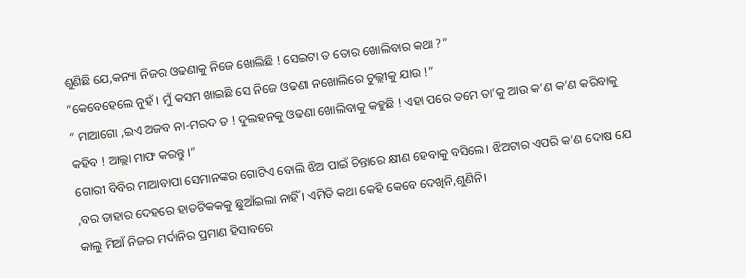ଶୁଣିଛି ଯେ,କନ୍ୟା ନିଜର ଓଢଣାକୁ ନିଜେ ଖୋଲିଛି ! ସେଇଟା ତ ତୋର ଖୋଲିବାର କଥା ?”
“କେବେହେଲେ ନୁହଁ । ମୁଁ କସମ ଖାଇଛି ସେ ନିଜେ ଓଢଣା ନଖୋଲିରେ ଚୁଲ୍ଲୀକୁ ଯାଉ !”
” ମାଆଗୋ ,ଇଏ ଅଜବ ନା-ମରଦ ତ ! ଦୁଲହନକୁ ଓଢଣା ଖୋଲିବାକୁ କହୁଛି ! ଏହା ପରେ ତମେ ତା’କୁ ଆଉ କ’ଣ କ’ଣ କରିବାକୁ କହିବ ! ଆଲ୍ଲା ମାଫ କରନ୍ତୁ ।”
ଗୋରୀ ବିବିର ମାଆବାପା ସେମାନଙ୍କର ଗୋଟିଏ ବୋଲି ଝିଅ ପାଇଁ ଚିନ୍ତାରେ କ୍ଷୀଣ ହେବାକୁ ବସିଲେ। ଝିଅଟାର ଏପରି କ’ଣ ଦୋଷ ଯେ ,ବର ତାହାର ଦେହରେ ହାତଟିକକକୁ ଛୁଆଁଇଲା ନାହିଁ । ଏମିତି କଥା କେହି କେବେ ଦେଖିନି,ଶୁଣିନି।
କାଲୁ ମିଆଁ ନିଜର ମର୍ଦାନିର ପ୍ରମାଣ ହିସାବରେ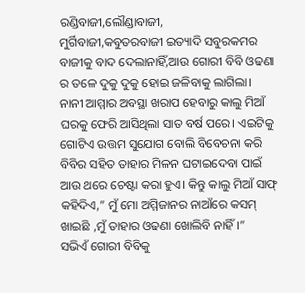ରଣ୍ଡିବାଜୀ,ଲୌଣ୍ଡାବାଜୀ,
ମୁର୍ଗିବାଜୀ,କବୁତରବାଜୀ ଇତ୍ୟାଦି ସବୁରକମର ବାଜୀକୁ ବାଦ ଦେଲାନାହିଁ,ଆଉ ଗୋରୀ ବିବି ଓଢଣା ର ତଳେ ଦୁକୁ ଦୁକୁ ହୋଇ ଜଳିବାକୁ ଲାଗିଲା।
ନାନୀ ଆମ୍ମାର ଅବସ୍ଥା ଖରାପ ହେବାରୁ କାଲୁ ମିଆଁ ଘରକୁ ଫେରି ଆସିଥିଲା ସାତ ବର୍ଷ ପରେ। ଏଇଟିକୁ ଗୋଟିଏ ଉତ୍ତମ ସୁଯୋଗ ବୋଲି ବିବେଚନା କରି ବିବିର ସହିତ ତାହାର ମିଳନ ଘଟାଇଦେବା ପାଇଁ ଆଉ ଥରେ ଚେଷ୍ଟା କରା ହୁଏ। କିନ୍ତୁ କାଲୁ ମିଆଁ ସାଫ୍ କହିଦିଏ,” ମୁଁ ମୋ ଅମ୍ମିଜାନର ନାଆଁରେ କସମ୍ ଖାଇଛି ,ମୁଁ ତାହାର ଓଢଣା ଖୋଲିବି ନାହିଁ।”
ସଭିଏଁ ଗୋରୀ ବିବିକୁ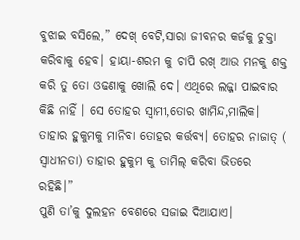ବୁଝାଇ ବସିଲେ,” ଦେଖ୍ ବେଟି,ସାରା ଜୀବନର କର୍ଜକୁ ଚୁକ୍ତା କରିବାକୁ ହେବ। ହାୟା-ଶରମ କୁ ଚାପି ରଖ୍ ଆଉ ମନକୁ ଶକ୍ତ କରି ତୁ ତୋ ଓଢଣାକୁ ଖୋଲି ଦେ। ଏଥିରେ ଲଜ୍ଜା ପାଇବାର କିଛି ନାହିଁ । ସେ ତୋହର ସ୍ୱାମୀ,ତୋର ଖାମିନ୍ଦ,ମାଲିକ। ତାହାର ହୁକୁମକୁ ମାନିବା ତୋହର କର୍ତ୍ତବ୍ୟ। ତୋହର ନାଜାତ୍ ( ସ୍ୱାଧୀନତା) ତାହାର ହୁକୁମ କୁ ତାମିଲ୍ କରିବା ଭିତରେ ରହିଛି।”
ପୁଣି ତା’କୁ ଦୁଲହନ ବେଶରେ ସଜାଇ ଦିଆଯାଏ।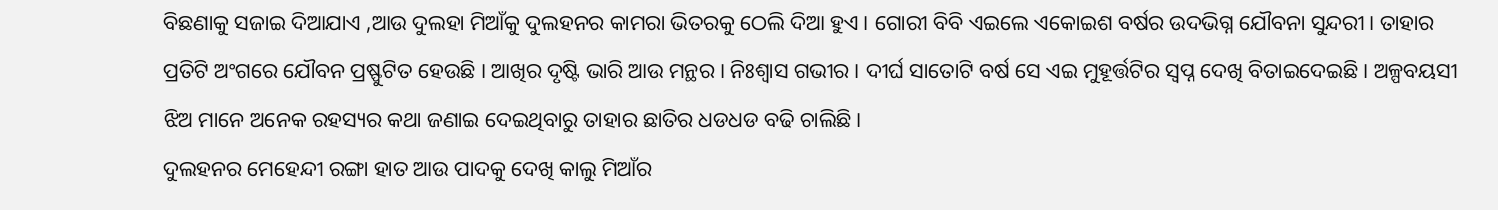ବିଛଣାକୁ ସଜାଇ ଦିଆଯାଏ ,ଆଉ ଦୁଲହା ମିଆଁକୁ ଦୁଲହନର କାମରା ଭିତରକୁ ଠେଲି ଦିଆ ହୁଏ। ଗୋରୀ ବିବି ଏଇଲେ ଏକୋଇଶ ବର୍ଷର ଉଦଭିଗ୍ନ ଯୌବନା ସୁନ୍ଦରୀ। ତାହାର ପ୍ରତିଟି ଅଂଗରେ ଯୌବନ ପ୍ରଷ୍ଫୁଟିତ ହେଉଛି । ଆଖିର ଦୃଷ୍ଟି ଭାରି ଆଉ ମନ୍ଥର । ନିଃଶ୍ୱାସ ଗଭୀର । ଦୀର୍ଘ ସାତୋଟି ବର୍ଷ ସେ ଏଇ ମୁହୂର୍ତ୍ତଟିର ସ୍ୱପ୍ନ ଦେଖି ବିତାଇଦେଇଛି। ଅଳ୍ପବୟସୀ ଝିଅ ମାନେ ଅନେକ ରହସ୍ୟର କଥା ଜଣାଇ ଦେଇଥିବାରୁ ତାହାର ଛାତିର ଧଡଧଡ ବଢି ଚାଲିଛି।
ଦୁଲହନର ମେହେନ୍ଦୀ ରଙ୍ଗା ହାତ ଆଉ ପାଦକୁ ଦେଖି କାଲୁ ମିଆଁର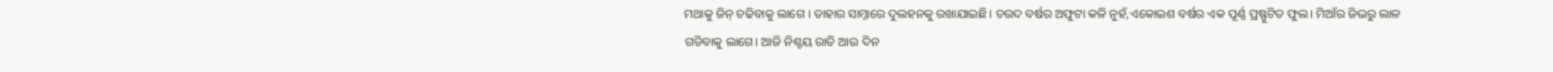ମଥାକୁ ଜିନ୍ ଚଢିବାକୁ ଲାଗେ । ତାହାର ସାମ୍ନାରେ ଦୁଲହନକୁ ରଖାଯାଇଛି। ଚଉଦ ବର୍ଷର ଅଫୁଟା କଳି ନୁହଁ,ଏକୋଇଶ ବର୍ଷର ଏକ ପୂର୍ଣ୍ଣ ପ୍ରଷ୍ଫୁଟିତ ଫୁଲ। ମିଆଁର ଜିଭରୁ ଲାଳ ଗଡିବାକୁ ଲାଗେ। ଆଜି ନିଶ୍ଚୟ ରାତି ଆଉ ଦିନ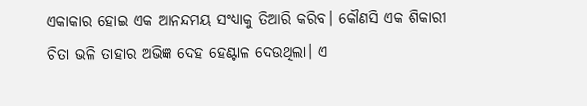ଏକାକାର ହୋଇ ଏକ ଆନନ୍ଦମୟ ସଂଧ୍ୟାକୁ ତିଆରି କରିବ। କୌଣସି ଏକ ଶିକାରୀ ଚିତା ଭଳି ତାହାର ଅଭିଜ୍ଞ ଦେହ ହେଣ୍ଟାଳ ଦେଉଥିଲା। ଏ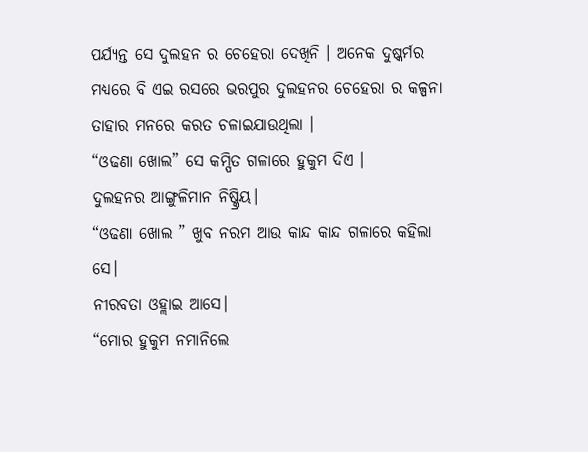ପର୍ଯ୍ୟନ୍ତ ସେ ଦୁଲହନ ର ଚେହେରା ଦେଖିନି । ଅନେକ ଦୁଷ୍କର୍ମର ମଧ୍ୟରେ ବି ଏଇ ରସରେ ଭରପୁର ଦୁଲହନର ଚେହେରା ର କଳ୍ପନା ତାହାର ମନରେ କରତ ଚଳାଇଯାଉଥିଲା ।
“ଓଢଣା ଖୋଲ” ସେ କମ୍ପିତ ଗଳାରେ ହୁକୁମ ଦିଏ ।
ଦୁଲହନର ଆଙ୍ଗୁଳିମାନ ନିଷ୍କ୍ରିୟ।
“ଓଢଣା ଖୋଲ ” ଖୁବ ନରମ ଆଉ କାନ୍ଦ କାନ୍ଦ ଗଳାରେ କହିଲା ସେ।
ନୀରବତା ଓହ୍ଲାଇ ଆସେ।
“ମୋର ହୁକୁମ ନମାନିଲେ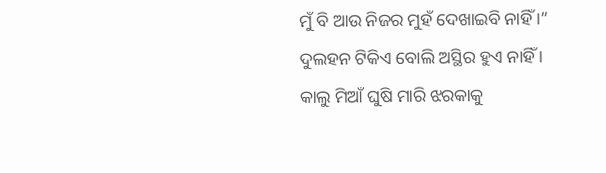ମୁଁ ବି ଆଉ ନିଜର ମୁହଁ ଦେଖାଇବି ନାହିଁ ।”
ଦୁଲହନ ଟିକିଏ ବୋଲି ଅସ୍ଥିର ହୁଏ ନାହିଁ ।
କାଲୁ ମିଆଁ ଘୁଷି ମାରି ଝରକାକୁ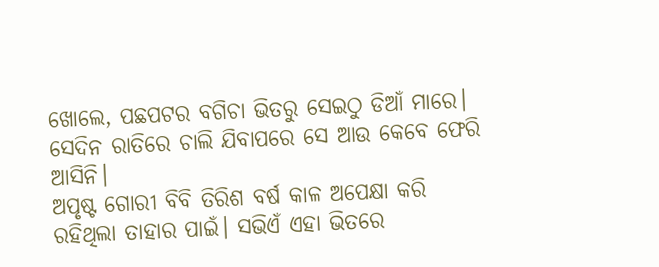ଖୋଲେ, ପଛପଟର ବଗିଚା ଭିତରୁ ସେଇଠୁ ଡିଆଁ ମାରେ।
ସେଦିନ ରାତିରେ ଚାଲି ଯିବାପରେ ସେ ଆଉ କେବେ ଫେରି ଆସିନି।
ଅପୃଷ୍ଟ ଗୋରୀ ବିବି ତିରିଶ ବର୍ଷ କାଳ ଅପେକ୍ଷା କରି ରହିଥିଲା ତାହାର ପାଇଁ। ସଭିଏଁ ଏହା ଭିତରେ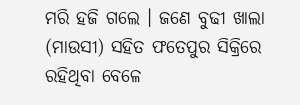ମରି ହଜି ଗଲେ । ଜଣେ ବୁଢୀ ଖାଲା (ମାଉସୀ) ସହିତ ଫତେପୁର ସିକ୍ରିରେ ରହିଥିବା ବେଳେ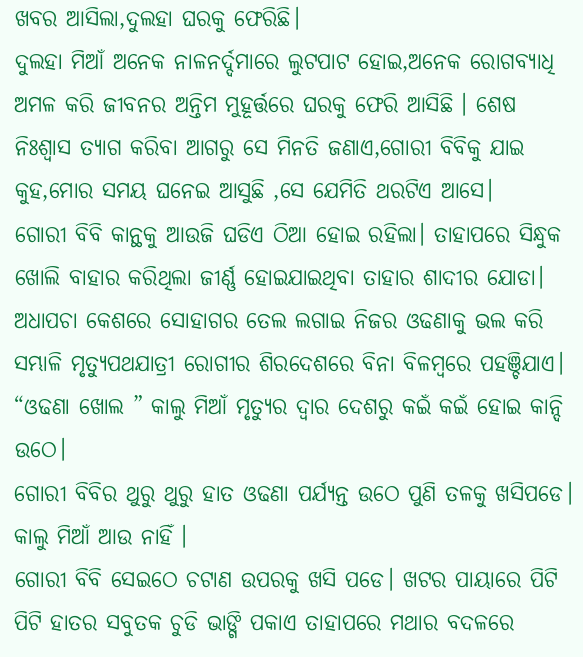ଖବର ଆସିଲା,ଦୁଲହା ଘରକୁ ଫେରିଛି।
ଦୁଲହା ମିଆଁ ଅନେକ ନାଳନର୍ଦ୍ଦମାରେ ଲୁଟପାଟ ହୋଇ,ଅନେକ ରୋଗବ୍ୟାଧି ଅମଳ କରି ଜୀବନର ଅନ୍ତିମ ମୁହୂର୍ତ୍ତରେ ଘରକୁ ଫେରି ଆସିଛି । ଶେଷ ନିଃଶ୍ୱାସ ତ୍ୟାଗ କରିବା ଆଗରୁ ସେ ମିନତି ଜଣାଏ,ଗୋରୀ ବିବିକୁ ଯାଇ କୁହ,ମୋର ସମୟ ଘନେଇ ଆସୁଛି ,ସେ ଯେମିତି ଥରଟିଏ ଆସେ।
ଗୋରୀ ବିବି କାନ୍ଥକୁ ଆଉଜି ଘଡିଏ ଠିଆ ହୋଇ ରହିଲା। ତାହାପରେ ସିନ୍ଧୁକ ଖୋଲି ବାହାର କରିଥିଲା ଜୀର୍ଣ୍ଣ ହୋଇଯାଇଥିବା ତାହାର ଶାଦୀର ଯୋଡା। ଅଧାପଚା କେଶରେ ସୋହାଗର ତେଲ ଲଗାଇ ନିଜର ଓଢଣାକୁ ଭଲ କରି ସମ୍ଭାଳି ମୃତ୍ୟୁପଥଯାତ୍ରୀ ରୋଗୀର ଶିରଦେଶରେ ବିନା ବିଳମ୍ବରେ ପହଞ୍ଚିଯାଏ।
“ଓଢଣା ଖୋଲ ” କାଲୁ ମିଆଁ ମୃତ୍ୟୁର ଦ୍ୱାର ଦେଶରୁ କଇଁ କଇଁ ହୋଇ କାନ୍ଦି ଉଠେ।
ଗୋରୀ ବିବିର ଥୁରୁ ଥୁରୁ ହାତ ଓଢଣା ପର୍ଯ୍ୟନ୍ତ ଉଠେ ପୁଣି ତଳକୁ ଖସିପଡେ।
କାଲୁ ମିଆଁ ଆଉ ନାହିଁ ।
ଗୋରୀ ବିବି ସେଇଠେ ଚଟାଣ ଉପରକୁ ଖସି ପଡେ। ଖଟର ପାୟାରେ ପିଟି ପିଟି ହାତର ସବୁତକ ଚୁଡି ଭାଙ୍ଗି ପକାଏ ତାହାପରେ ମଥାର ବଦଳରେ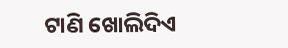ଟାଣି ଖୋଲିଦିଏ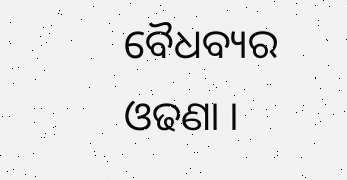ବୈଧବ୍ୟର ଓଢଣା ।